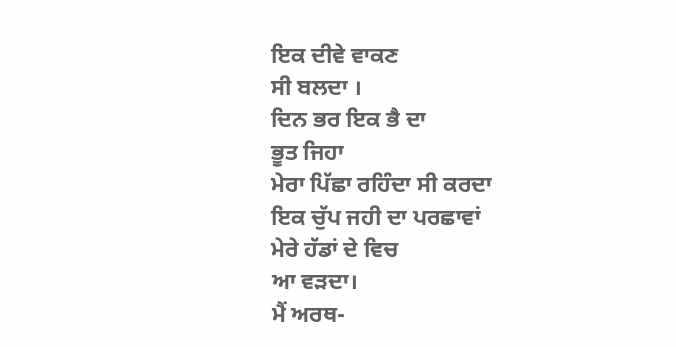ਇਕ ਦੀਵੇ ਵਾਕਣ
ਸੀ ਬਲਦਾ ।
ਦਿਨ ਭਰ ਇਕ ਭੈ ਦਾ
ਭੂਤ ਜਿਹਾ
ਮੇਰਾ ਪਿੱਛਾ ਰਹਿੰਦਾ ਸੀ ਕਰਦਾ
ਇਕ ਚੁੱਪ ਜਹੀ ਦਾ ਪਰਛਾਵਾਂ
ਮੇਰੇ ਹੱਡਾਂ ਦੇ ਵਿਚ
ਆ ਵੜਦਾ।
ਮੈਂ ਅਰਥ-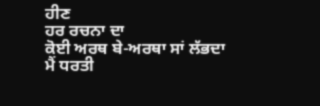ਹੀਣ
ਹਰ ਰਚਨਾ ਦਾ
ਕੋਈ ਅਰਥ ਬੇ-ਅਰਥਾ ਸਾਂ ਲੱਭਦਾ
ਮੈਂ ਧਰਤੀ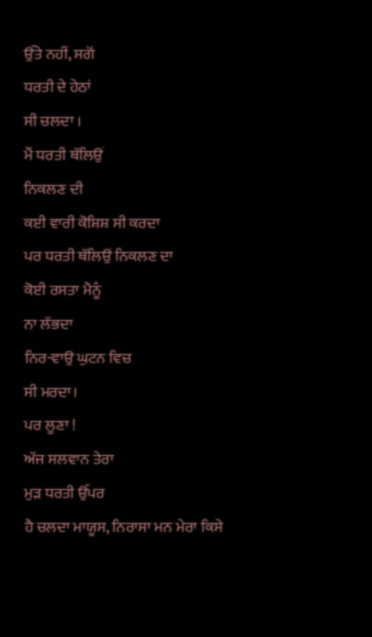ਉੱਤੇ ਨਹੀਂ, ਸਗੋਂ
ਧਰਤੀ ਦੇ ਹੇਠਾਂ
ਸੀ ਚਲਦਾ ।
ਮੈਂ ਧਰਤੀ ਥੱਲਿਉਂ
ਨਿਕਲਣ ਦੀ
ਕਈ ਵਾਰੀ ਕੋਸ਼ਿਸ਼ ਸੀ ਕਰਦਾ
ਪਰ ਧਰਤੀ ਥੱਲਿਉਂ ਨਿਕਲਣ ਦਾ
ਕੋਈ ਰਸਤਾ ਮੈਨੂੰ
ਨਾ ਲੱਭਦਾ
ਨਿਰ-ਵਾਉ ਘੁਟਨ ਵਿਚ
ਸੀ ਮਰਦਾ।
ਪਰ ਲੂਣਾ !
ਅੱਜ ਸਲਵਾਨ ਤੇਰਾ
ਮੁੜ ਧਰਤੀ ਉੱਪਰ
ਹੈ ਚਲਦਾ ਮਾਯੂਸ, ਨਿਰਾਸਾ ਮਨ ਮੇਰਾ ਕਿਸੇ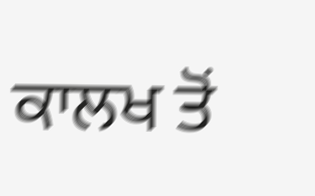ਕਾਲਖ ਤੋਂ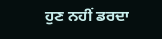ਹੁਣ ਨਹੀਂ ਡਰਦਾ